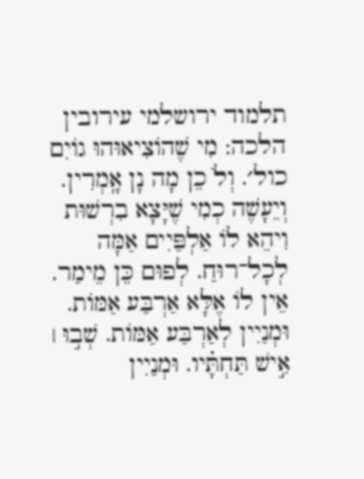תלמוד ירושלמי עירובין
הלכה: מִי שֶׁהוֹצִיאוּהוּ גוֹיִם כול׳. וְלֹ כֵן מָה נָן אָֽמְרִין. וְיֵעָשֶׁה כְמִי שֶׁיָּצָא בִרְשׁוּת וִיהֵא לוֹ אַלְפַּיִים אַמָּה לְכָל־רוּחַ. לְפוּם כֵּן מֵימַר. אֵין לוֹ אֶלָּא אַרְבַּע אַמּוֹת. וּמְנַיִין לְאַרְבַּע אַמּוֹת. שְׁב֣וּ ׀ אִ֣ישׁ תַּחְתָּ֗יו. וּמְנַיִין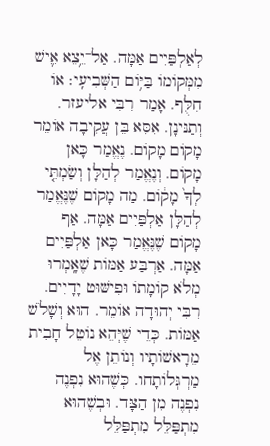לְאַלְפַּיִים אַמָּה. אַל־יֵ֥צֵא אִ֛ישׁ מִמְּקוֹמוֹ בַּיּ֥וֹם הַשְּׁבִיעִֽי׃ אוֹ חִלֻּף. אָמַר רִבִּי אליעזר. וְתַנּינָן. אִסִּא בֵּן עֲקִיבָה אוֹמֵר מָקוֹם מָקוֹם. נֶאֱמַר כָּאן מָקוֹם. וְנֶאֱמַר לְהַלָּן וְשַׂמְתִּ֤י לְךָ֙ מָק֔וֹם. מַה מָקוֹם שֶׁנֶּאֱמַר לְהַלָּן אַלְפַּיִים אַמָּה. אַף מָקוֹם שֶׁנֶּאֱמַר כָּאן אַלְפַּיִים אַמָּה. אַרְבַּע אַמּוֹת שֶׁאָֽמְרוּ מְלֹא קוֹמָתוֹ וּפִישּׁוּט יָדָיִים. רִבִּי יְהוּדָה אוֹמֵר. הוּא וְשָׁלֹשׁ אַמּוֹת. כְּדֵי שֶׁיְּהֵא נוֹטֵל חָבִית מֵרָאשׁוֹתָיו וְנוֹתֵן אֶל מַרְגְּלוֹתָחו. כְּשֶׁהוּא נִפְנֶה נִפְנֶה מִן הַצָּד. וּבְשֶׁהוּא מִתְפַּלֵּל מִתְפַּלֵּל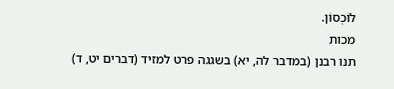לוֹכְסוֹן.
מכות
תנו רבנן (במדבר לה, יא) בשגגה פרט למזיד (דברים יט, ד)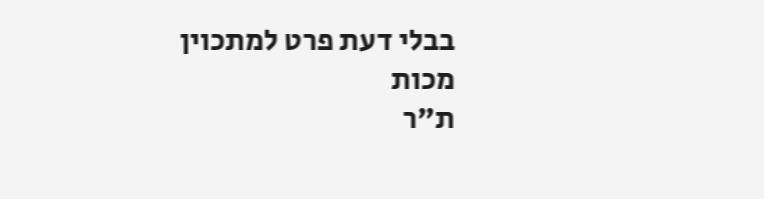בבלי דעת פרט למתכוין
מכות
ת"ר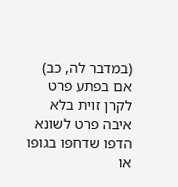(במדבר לה, כב) אם בפתע פרט לקרן זוית בלא איבה פרט לשונא הדפו שדחפו בגופו או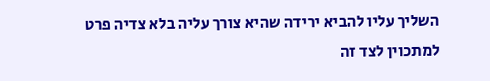השליך עליו להביא ירידה שהיא צורך עליה בלא צדיה פרט למתכוין לצד זה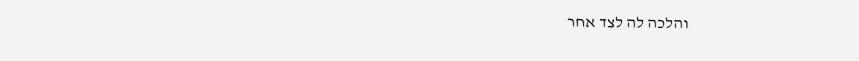והלכה לה לצד אחר